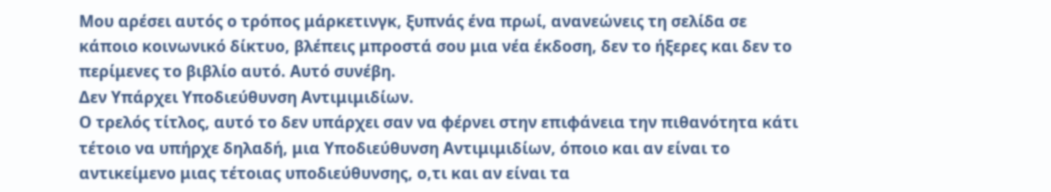Μου αρέσει αυτός ο τρόπος μάρκετινγκ, ξυπνάς ένα πρωί, ανανεώνεις τη σελίδα σε κάποιο κοινωνικό δίκτυο, βλέπεις μπροστά σου μια νέα έκδοση, δεν το ήξερες και δεν το περίμενες το βιβλίο αυτό. Αυτό συνέβη.
Δεν Υπάρχει Υποδιεύθυνση Αντιμιμιδίων.
Ο τρελός τίτλος, αυτό το δεν υπάρχει σαν να φέρνει στην επιφάνεια την πιθανότητα κάτι τέτοιο να υπήρχε δηλαδή, μια Υποδιεύθυνση Αντιμιμιδίων, όποιο και αν είναι το αντικείμενο μιας τέτοιας υποδιεύθυνσης, ο,τι και αν είναι τα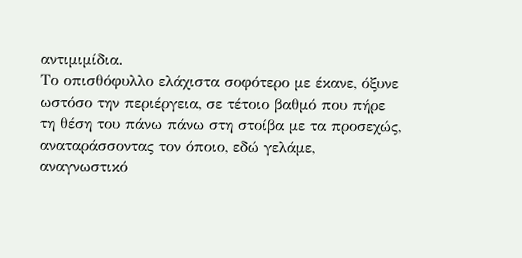αντιμιμίδια.
Το οπισθόφυλλο ελάχιστα σοφότερο με έκανε, όξυνε ωστόσο την περιέργεια, σε τέτοιο βαθμό που πήρε τη θέση του πάνω πάνω στη στοίβα με τα προσεχώς, αναταράσσοντας τον όποιο, εδώ γελάμε, αναγνωστικό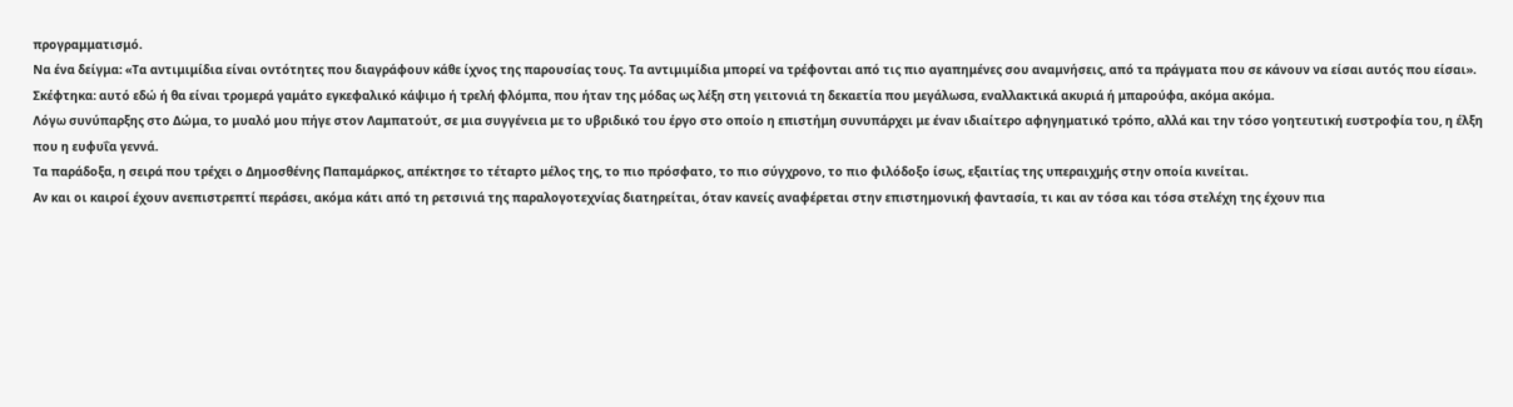προγραμματισμό.
Να ένα δείγμα: «Τα αντιμιμίδια είναι οντότητες που διαγράφουν κάθε ίχνος της παρουσίας τους. Τα αντιμιμίδια μπορεί να τρέφονται από τις πιο αγαπημένες σου αναμνήσεις, από τα πράγματα που σε κάνουν να είσαι αυτός που είσαι».
Σκέφτηκα: αυτό εδώ ή θα είναι τρομερά γαμάτο εγκεφαλικό κάψιμο ή τρελή φλόμπα, που ήταν της μόδας ως λέξη στη γειτονιά τη δεκαετία που μεγάλωσα, εναλλακτικά ακυριά ή μπαρούφα, ακόμα ακόμα.
Λόγω συνύπαρξης στο Δώμα, το μυαλό μου πήγε στον Λαμπατούτ, σε μια συγγένεια με το υβριδικό του έργο στο οποίο η επιστήμη συνυπάρχει με έναν ιδιαίτερο αφηγηματικό τρόπο, αλλά και την τόσο γοητευτική ευστροφία του, η έλξη που η ευφυΐα γεννά.
Τα παράδοξα, η σειρά που τρέχει ο Δημοσθένης Παπαμάρκος, απέκτησε το τέταρτο μέλος της, το πιο πρόσφατο, το πιο σύγχρονο, το πιο φιλόδοξο ίσως, εξαιτίας της υπεραιχμής στην οποία κινείται.
Αν και οι καιροί έχουν ανεπιστρεπτί περάσει, ακόμα κάτι από τη ρετσινιά της παραλογοτεχνίας διατηρείται, όταν κανείς αναφέρεται στην επιστημονική φαντασία, τι και αν τόσα και τόσα στελέχη της έχουν πια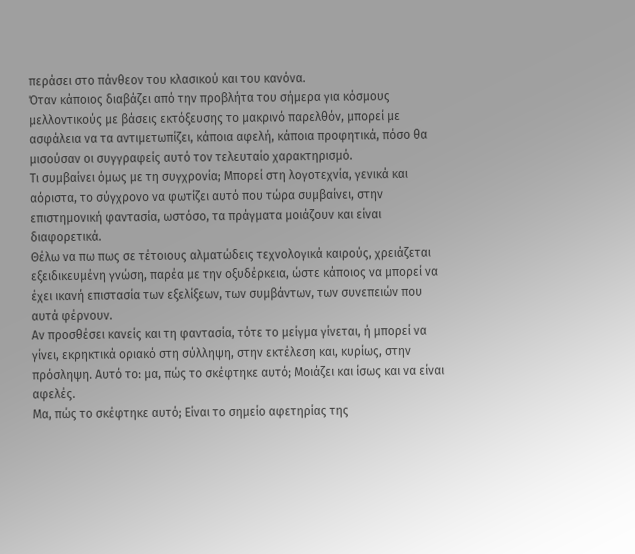περάσει στο πάνθεον του κλασικού και του κανόνα.
Όταν κάποιος διαβάζει από την προβλήτα του σήμερα για κόσμους μελλοντικούς με βάσεις εκτόξευσης το μακρινό παρελθόν, μπορεί με ασφάλεια να τα αντιμετωπίζει, κάποια αφελή, κάποια προφητικά, πόσο θα μισούσαν οι συγγραφείς αυτό τον τελευταίο χαρακτηρισμό.
Τι συμβαίνει όμως με τη συγχρονία; Μπορεί στη λογοτεχνία, γενικά και αόριστα, το σύγχρονο να φωτίζει αυτό που τώρα συμβαίνει, στην επιστημονική φαντασία, ωστόσο, τα πράγματα μοιάζουν και είναι διαφορετικά.
Θέλω να πω πως σε τέτοιους αλματώδεις τεχνολογικά καιρούς, χρειάζεται εξειδικευμένη γνώση, παρέα με την οξυδέρκεια, ώστε κάποιος να μπορεί να έχει ικανή επιστασία των εξελίξεων, των συμβάντων, των συνεπειών που αυτά φέρνουν.
Αν προσθέσει κανείς και τη φαντασία, τότε το μείγμα γίνεται, ή μπορεί να γίνει, εκρηκτικά οριακό στη σύλληψη, στην εκτέλεση και, κυρίως, στην πρόσληψη. Αυτό το: μα, πώς το σκέφτηκε αυτό; Μοιάζει και ίσως και να είναι αφελές.
Μα, πώς το σκέφτηκε αυτό; Είναι το σημείο αφετηρίας της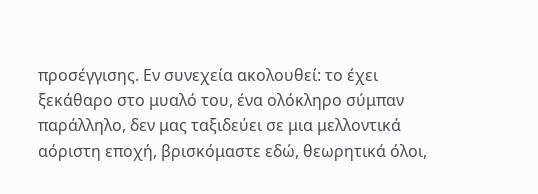προσέγγισης. Εν συνεχεία ακολουθεί: το έχει ξεκάθαρο στο μυαλό του, ένα ολόκληρο σύμπαν παράλληλο, δεν μας ταξιδεύει σε μια μελλοντικά αόριστη εποχή, βρισκόμαστε εδώ, θεωρητικά όλοι,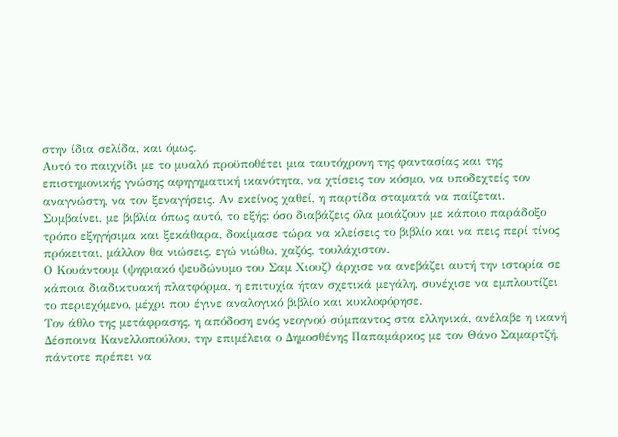στην ίδια σελίδα, και όμως.
Αυτό το παιχνίδι με το μυαλό προϋποθέτει μια ταυτόχρονη της φαντασίας και της επιστημονικής γνώσης αφηγηματική ικανότητα, να χτίσεις τον κόσμο, να υποδεχτείς τον αναγνώστη, να τον ξεναγήσεις. Αν εκείνος χαθεί, η παρτίδα σταματά να παίζεται.
Συμβαίνει, με βιβλία όπως αυτό, το εξής: όσο διαβάζεις όλα μοιάζουν με κάποιο παράδοξο τρόπο εξηγήσιμα και ξεκάθαρα, δοκίμασε τώρα να κλείσεις το βιβλίο και να πεις περί τίνος πρόκειται, μάλλον θα νιώσεις, εγώ νιώθω, χαζός, τουλάχιστον.
Ο Κουάντουμ (ψηφιακό ψευδώνυμο του Σαμ Χιουζ) άρχισε να ανεβάζει αυτή την ιστορία σε κάποια διαδικτυακή πλατφόρμα, η επιτυχία ήταν σχετικά μεγάλη, συνέχισε να εμπλουτίζει το περιεχόμενο, μέχρι που έγινε αναλογικό βιβλίο και κυκλοφόρησε.
Τον άθλο της μετάφρασης, η απόδοση ενός νεογνού σύμπαντος στα ελληνικά, ανέλαβε η ικανή Δέσποινα Κανελλοπούλου, την επιμέλεια ο Δημοσθένης Παπαμάρκος με τον Θάνο Σαμαρτζή, πάντοτε πρέπει να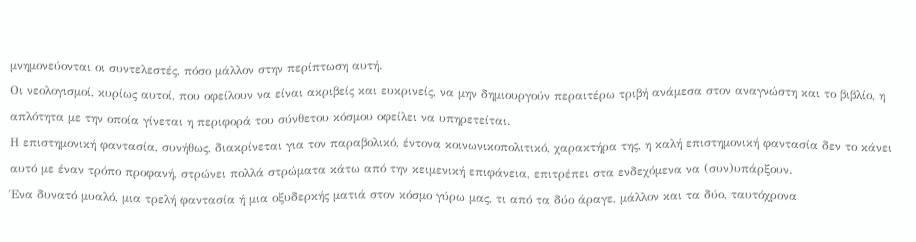μνημονεύονται οι συντελεστές, πόσο μάλλον στην περίπτωση αυτή.
Οι νεολογισμοί, κυρίως αυτοί, που οφείλουν να είναι ακριβείς και ευκρινείς, να μην δημιουργούν περαιτέρω τριβή ανάμεσα στον αναγνώστη και το βιβλίο, η απλότητα με την οποία γίνεται η περιφορά του σύνθετου κόσμου οφείλει να υπηρετείται.
Η επιστημονική φαντασία, συνήθως, διακρίνεται για τον παραβολικό, έντονα κοινωνικοπολιτικό, χαρακτήρα της, η καλή επιστημονική φαντασία δεν το κάνει αυτό με έναν τρόπο προφανή, στρώνει πολλά στρώματα κάτω από την κειμενική επιφάνεια, επιτρέπει στα ενδεχόμενα να (συν)υπάρξουν.
Ένα δυνατό μυαλό, μια τρελή φαντασία ή μια οξυδερκής ματιά στον κόσμο γύρω μας, τι από τα δύο άραγε, μάλλον και τα δύο, ταυτόχρονα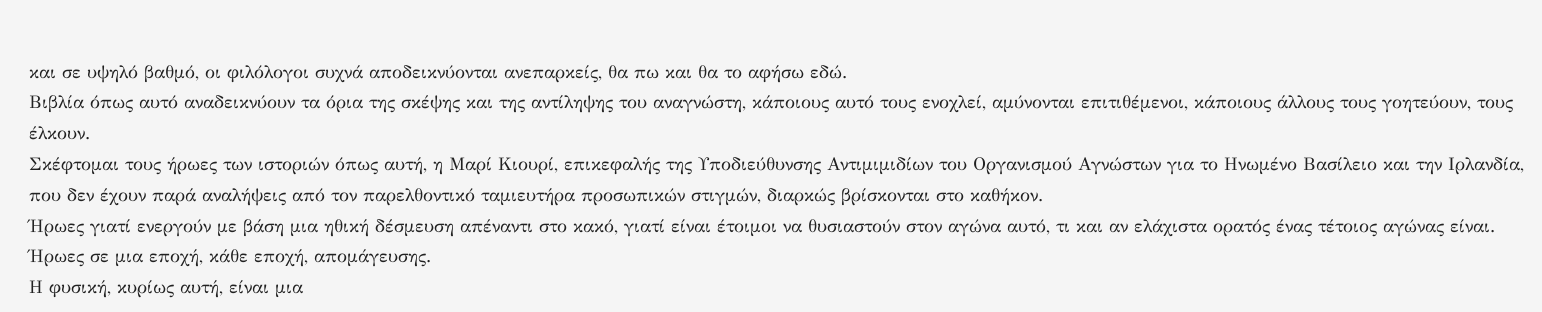και σε υψηλό βαθμό, οι φιλόλογοι συχνά αποδεικνύονται ανεπαρκείς, θα πω και θα το αφήσω εδώ.
Βιβλία όπως αυτό αναδεικνύουν τα όρια της σκέψης και της αντίληψης του αναγνώστη, κάποιους αυτό τους ενοχλεί, αμύνονται επιτιθέμενοι, κάποιους άλλους τους γοητεύουν, τους έλκουν.
Σκέφτομαι τους ήρωες των ιστοριών όπως αυτή, η Μαρί Κιουρί, επικεφαλής της Υποδιεύθυνσης Αντιμιμιδίων του Οργανισμού Αγνώστων για το Ηνωμένο Βασίλειο και την Ιρλανδία, που δεν έχουν παρά αναλήψεις από τον παρελθοντικό ταμιευτήρα προσωπικών στιγμών, διαρκώς βρίσκονται στο καθήκον.
Ήρωες γιατί ενεργούν με βάση μια ηθική δέσμευση απέναντι στο κακό, γιατί είναι έτοιμοι να θυσιαστούν στον αγώνα αυτό, τι και αν ελάχιστα ορατός ένας τέτοιος αγώνας είναι. Ήρωες σε μια εποχή, κάθε εποχή, απομάγευσης.
Η φυσική, κυρίως αυτή, είναι μια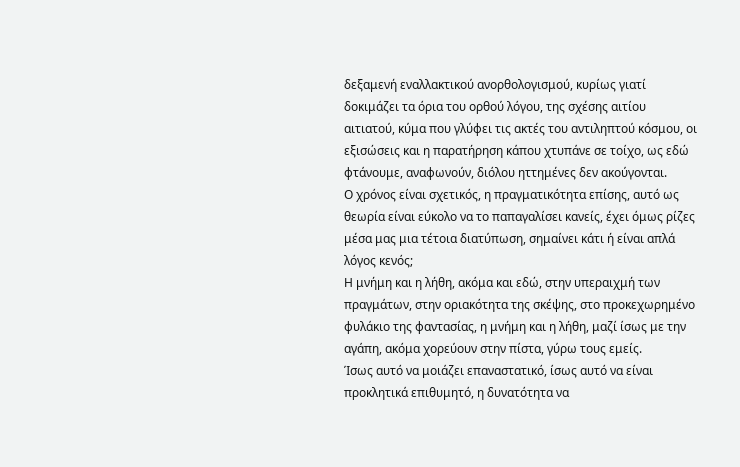δεξαμενή εναλλακτικού ανορθολογισμού, κυρίως γιατί δοκιμάζει τα όρια του ορθού λόγου, της σχέσης αιτίου αιτιατού, κύμα που γλύφει τις ακτές του αντιληπτού κόσμου, οι εξισώσεις και η παρατήρηση κάπου χτυπάνε σε τοίχο, ως εδώ φτάνουμε, αναφωνούν, διόλου ηττημένες δεν ακούγονται.
Ο χρόνος είναι σχετικός, η πραγματικότητα επίσης, αυτό ως θεωρία είναι εύκολο να το παπαγαλίσει κανείς, έχει όμως ρίζες μέσα μας μια τέτοια διατύπωση, σημαίνει κάτι ή είναι απλά λόγος κενός;
Η μνήμη και η λήθη, ακόμα και εδώ, στην υπεραιχμή των πραγμάτων, στην οριακότητα της σκέψης, στο προκεχωρημένο φυλάκιο της φαντασίας, η μνήμη και η λήθη, μαζί ίσως με την αγάπη, ακόμα χορεύουν στην πίστα, γύρω τους εμείς.
Ίσως αυτό να μοιάζει επαναστατικό, ίσως αυτό να είναι προκλητικά επιθυμητό, η δυνατότητα να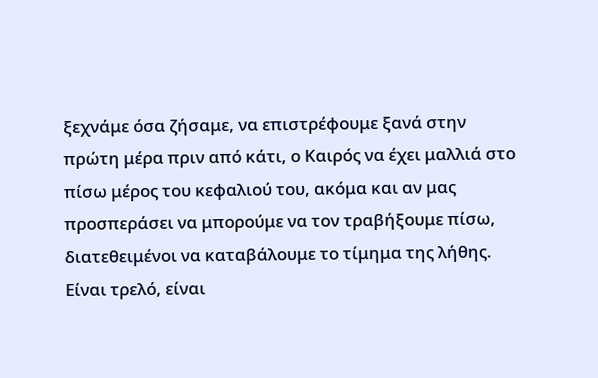ξεχνάμε όσα ζήσαμε, να επιστρέφουμε ξανά στην πρώτη μέρα πριν από κάτι, ο Καιρός να έχει μαλλιά στο πίσω μέρος του κεφαλιού του, ακόμα και αν μας προσπεράσει να μπορούμε να τον τραβήξουμε πίσω, διατεθειμένοι να καταβάλουμε το τίμημα της λήθης.
Είναι τρελό, είναι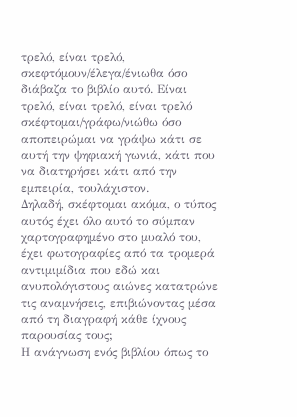τρελό, είναι τρελό, σκεφτόμουν/έλεγα/ένιωθα όσο διάβαζα το βιβλίο αυτό. Είναι τρελό, είναι τρελό, είναι τρελό σκέφτομαι/γράφω/νιώθω όσο αποπειρώμαι να γράψω κάτι σε αυτή την ψηφιακή γωνιά, κάτι που να διατηρήσει κάτι από την εμπειρία, τουλάχιστον.
Δηλαδή, σκέφτομαι ακόμα, ο τύπος αυτός έχει όλο αυτό το σύμπαν χαρτογραφημένο στο μυαλό του, έχει φωτογραφίες από τα τρομερά αντιμιμίδια που εδώ και ανυπολόγιστους αιώνες κατατρώνε τις αναμνήσεις, επιβιώνοντας μέσα από τη διαγραφή κάθε ίχνους παρουσίας τους;
Η ανάγνωση ενός βιβλίου όπως το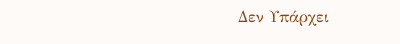Δεν Υπάρχει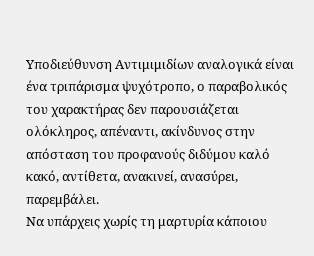Υποδιεύθυνση Αντιμιμιδίων αναλογικά είναι ένα τριπάρισμα ψυχότροπο, ο παραβολικός του χαρακτήρας δεν παρουσιάζεται ολόκληρος, απέναντι, ακίνδυνος στην απόσταση του προφανούς διδύμου καλό κακό, αντίθετα, ανακινεί, ανασύρει, παρεμβάλει.
Να υπάρχεις χωρίς τη μαρτυρία κάποιου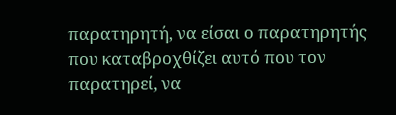παρατηρητή, να είσαι ο παρατηρητής που καταβροχθίζει αυτό που τον παρατηρεί, να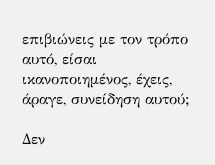επιβιώνεις με τον τρόπο αυτό, είσαι ικανοποιημένος, έχεις, άραγε, συνείδηση αυτού;

Δεν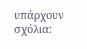υπάρχουν σχόλια: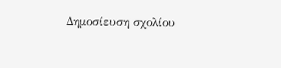Δημοσίευση σχολίου